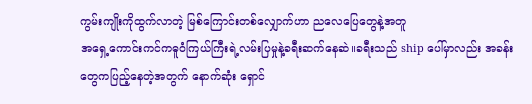ကွမ်းကျိုးကိုထွက်လာတဲ့ မြစ်ကြောင်းတစ်လျှောက်ဟာ ညလေပြေတွေနဲ့အတူ
အရှေ့ကောင်းကင်ကဓူဝံကြယ်ကြီးရဲ့လမ်းပြမှုနဲ့ခရီးဆက်နေဆဲ။ခရီးသည် ship ပေါ်မှာလည်း အခန်းတွေကပြည့်နေတဲ့အတွက် နောက်ဆုံး ရှောင်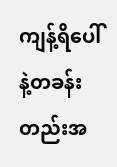ကျန့်ရိပေါ်နဲ့တခန်းတည်းအ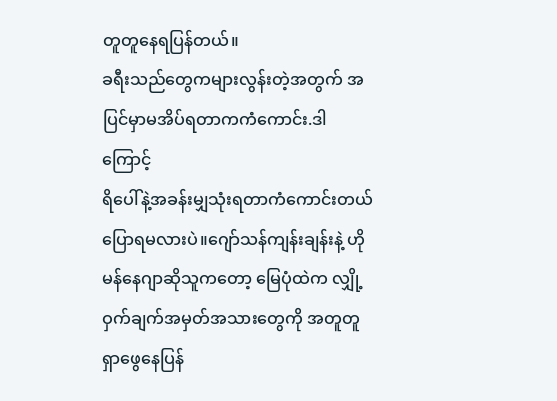တူတူနေရပြန်တယ်။
ခရီးသည်တွေကများလွန်းတဲ့အတွက် အပြင်မှာမအိပ်ရတာကကံကောင်း.ဒါကြောင့်
ရိပေါ်နဲ့အခန်းမျှသုံးရတာကံကောင်းတယ်ပြောရမလားပဲ။ဂျော်သန်ကျန်းချန်းနဲ့ ဟိုမန်နေဂျာဆိုသူကတော့ မြေပုံထဲက လျှို့ဝှက်ချက်အမှတ်အသားတွေကို အတူတူရှာဖွေနေပြန်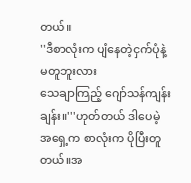တယ်။
''ဒီစာလုံးက ပျံနေတဲ့ငှက်ပုံနဲ့မတူဘူးလား
သေချာကြည့် ဂျော်သန်ကျန်းချန်း။'''ဟုတ်တယ် ဒါပေမဲ့ အရှေ့က စာလုံးက ပိုပြီးတူတယ်။အ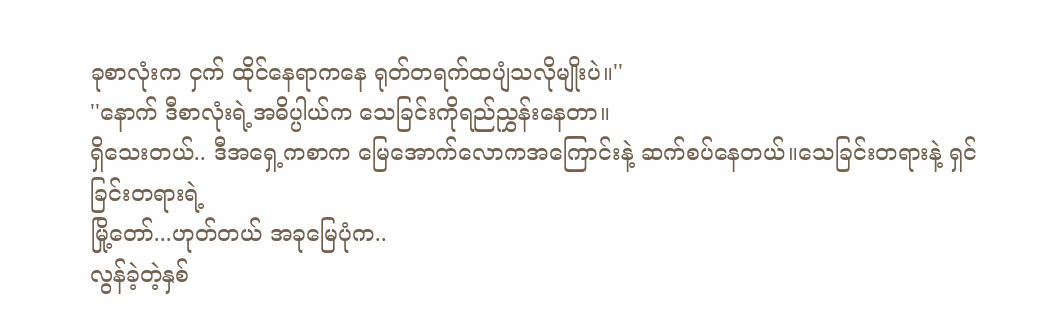ခုစာလုံးက ငှက် ထိုင်နေရာကနေ ရုတ်တရက်ထပျံသလိုမျိုးပဲ။''
''နောက် ဒီစာလုံးရဲ့အဓိပ္ပါယ်က သေခြင်းကိုရည်ညွှန်းနေတာ။
ရှိသေးတယ်.. ဒီအရှေ့ကစာက မြေအောက်လောကအကြောင်းနဲ့ ဆက်စပ်နေတယ်။သေခြင်းတရားနဲ့ ရှင်ခြင်းတရားရဲ့
မြို့တော်...ဟုတ်တယ် အခုမြေပုံက..
လွန်ခဲ့တဲ့နှစ်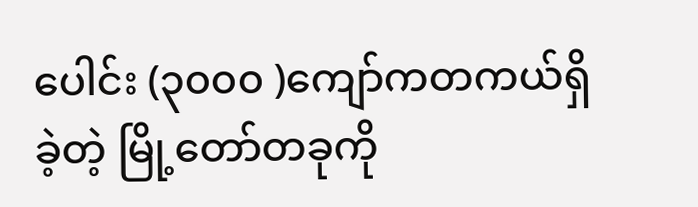ပေါင်း (၃၀၀၀ )ကျော်ကတကယ်ရှိခဲ့တဲ့ မြို့တော်တခုကို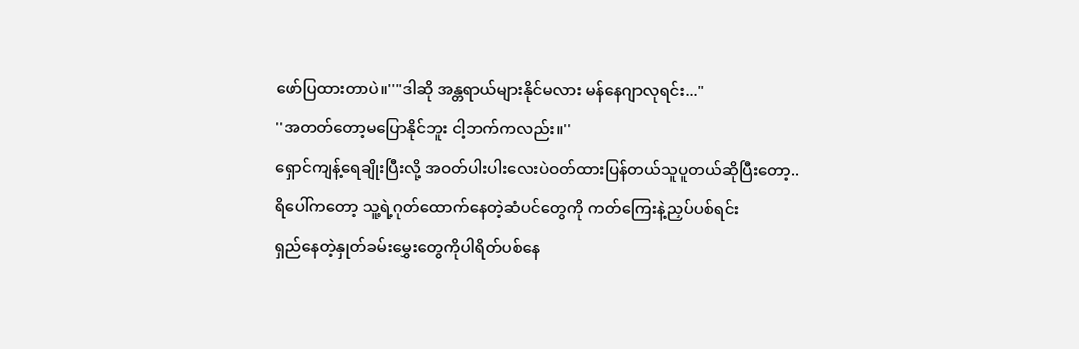ဖော်ပြထားတာပဲ။''"ဒါဆို အန္တရာယ်များနိုင်မလား မန်နေဂျာလုရင်း..."
''အတတ်တော့မပြောနိုင်ဘူး ငါ့ဘက်ကလည်း။''
ရှောင်ကျန့်ရေချိုးပြီးလို့ အဝတ်ပါးပါးလေးပဲဝတ်ထားပြန်တယ်သူပူတယ်ဆိုပြီးတော့..
ရိပေါ်ကတော့ သူ့ရဲ့ဂုတ်ထောက်နေတဲ့ဆံပင်တွေကို ကတ်ကြေးနဲ့ညှပ်ပစ်ရင်း
ရှည်နေတဲ့နှုတ်ခမ်းမွှေးတွေကိုပါရိတ်ပစ်နေ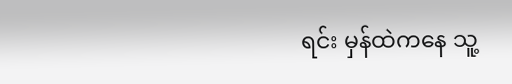ရင်း မှန်ထဲကနေ သူ့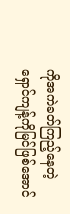ကိုအကဲခတ်ကြည့်နေတဲ့ ရှောင်ကျန့်ကိုမြင်ဖြစ်အောင်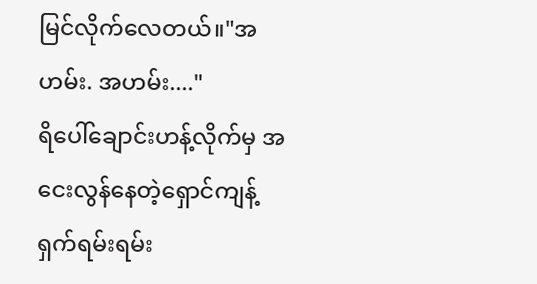မြင်လိုက်လေတယ်။"အဟမ်း. အဟမ်း...."
ရိပေါ်ချောင်းဟန့်လိုက်မှ အငေးလွန်နေတဲ့ရှောင်ကျန့်ရှက်ရမ်းရမ်း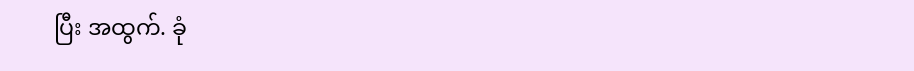ပြီး အထွက်. ခုံ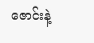ဇောင်းနဲ့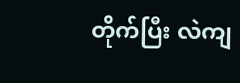တိုက်ပြီး လဲကျ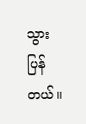သွားပြန်တယ်။